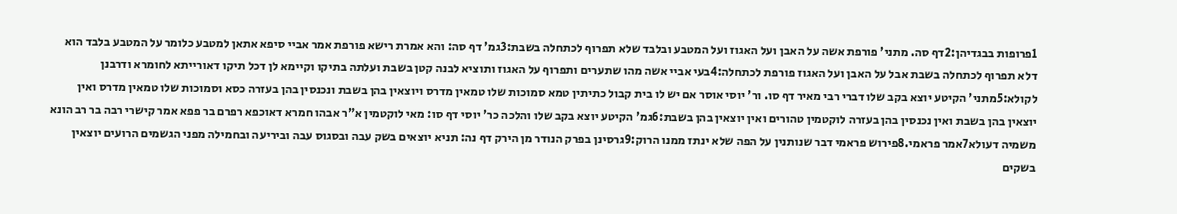1פרופות בבגדיהן:2דף סה. מתני' פורפת אשה על האבן ועל האגוז ועל המטבע ובלבד שלא תפרוף לכתחלה בשבת:3גמ' דף סה: והא אמרת רישא פורפת אמר אביי סיפא אתאן למטבע כלומר על המטבע בלבד הוא דלא תפרוף לכתחלה בשבת אבל על האבן ועל האגוז פורפת לכתחלה:4בעי אביי אשה מהו שתערים ותפרוף על האגוז ותוציא לבנה קטן בשבת ועלתה בתיקו וקיימא לן דכל תיקו דאורייתא לחומרא ודרבנן לקולא:5מתני' הקיטע יוצא בקב שלו דברי רבי מאיר דף סו. ור' יוסי אוסר אם יש לו בית קבול כתיתין טמא סמוכות שלו טמאין מדרס ויוצאין בהן בשבת ונכנסין בהן בעזרה כסא וסמוכות שלו טמאין מדרס ואין יוצאין בהן בשבת ואין נכנסין בהן בעזרה לוקטמין טהורים ואין יוצאין בהן בשבת:6גמ' הקיטע יוצא בקב שלו והלכה כר' יוסי דף סו: מאי לוקטמין א"ר אבהו חמרא דאוכפא רפרם בר פפא אמר קישרי רבה בר רב הונא משמיה דעולא7אמר פראמי.8פירוש פראמי דבר שנותנין על הפה שלא ינתז ממנו הרוק:9גרסינן בפרק הנודר מן הירק דף נה: תניא יוצאים בשק עבה ובסגוס עבה וביריעה ובחמילה מפני הגשמים הרועים יוצאין בשקים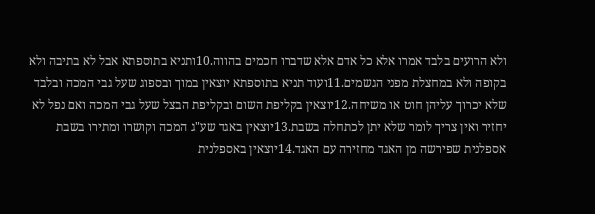ולא הרועים בלבד אמרו אלא כל אדם אלא שדברו חכמים בהווה.10ותניא בתוספתא אבל לא בתיבה ולא בקופה ולא במחצלת מפני הגשמים.11ועוד תניא בתוספתא יוצאין במוך ובספוג שעל גבי המכה ובלבד שלא יכרוך עליהן חוט או משיחה.12יוצאין בקליפת השום ובקליפת הבצל שעל גבי המכה ואם נפל לא יחזיר ואין צריך לומר שלא יתן לכתחלה בשבת.13יוצאין באגד שע"ג המכה וקושרו ומתירו בשבת אספלנית שפירשה מן האגד מחזירה עם האגד.14יוצאין באספלנית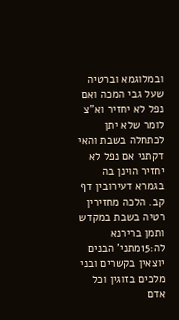ובמלוגמא וברטיה שעל גבי המכה ואם נפל לא יחזיר וא"צ לומר שלא יתן לכתחלה בשבת והאי דקתני אם נפל לא יחזיר הוינן בה בגמרא דעירובין דף קב. הלכה מחזירין רטיה בשבת במקדש ותמן ברירנא לה:15מתני' הבנים יוצאין בקשרים ובני מלכים בזוגין וכל אדם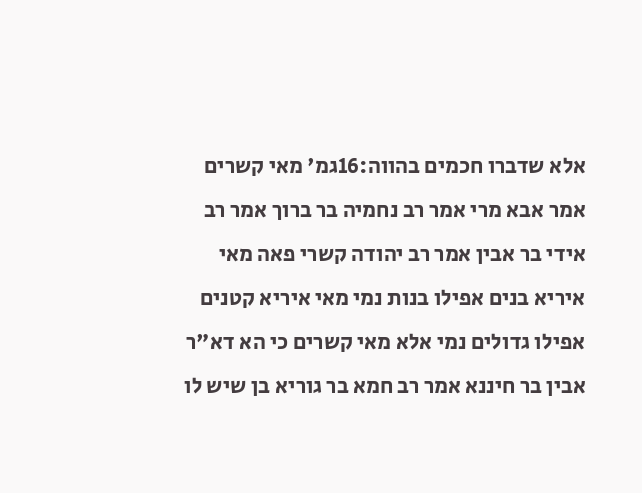אלא שדברו חכמים בהווה:16גמ' מאי קשרים אמר אבא מרי אמר רב נחמיה בר ברוך אמר רב אידי בר אבין אמר רב יהודה קשרי פאה מאי איריא בנים אפילו בנות נמי מאי איריא קטנים אפילו גדולים נמי אלא מאי קשרים כי הא דא"ר אבין בר חיננא אמר רב חמא בר גוריא בן שיש לו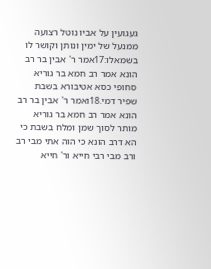געגועין על אביו נוטל רצועה ממנעל של ימין ונותן וקושר לו בשמאלו:17אמר ר' אבין בר רב הונא אמר רב חמא בר גוריא סחופי כסא אטיבורא בשבת שפיר דמי.18ואמר ר' אבין בר רב הונא אמר רב חמא בר גוריא מותר לסוך שמן ומלח בשבת כי הא דרב הונא כי הוה אתי מבי רב ורב מבי רבי חייא ור' חייא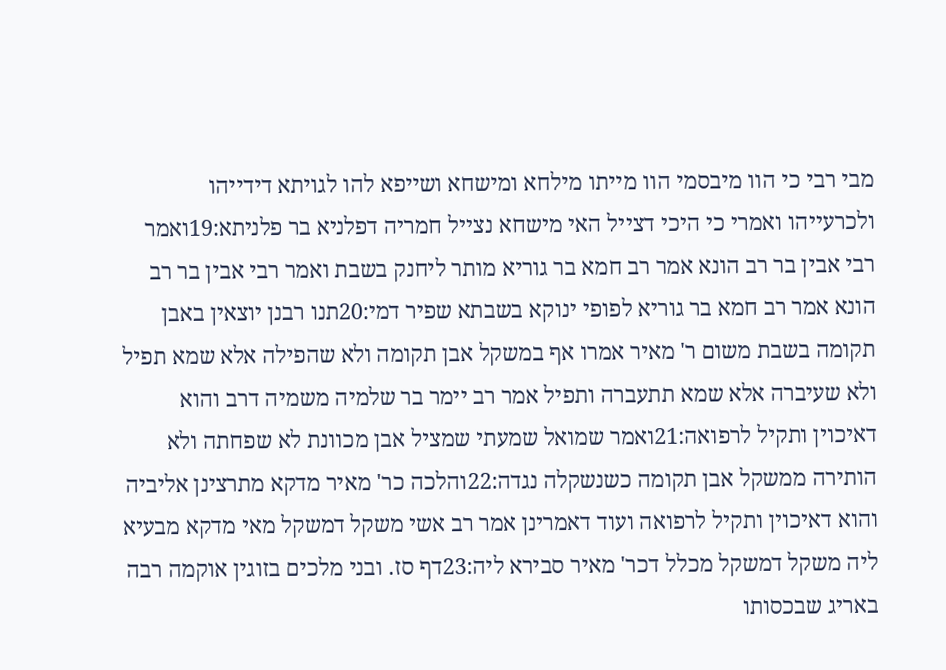מבי רבי כי הוו מיבסמי הוו מייתו מילחא ומישחא ושייפא להו לגויתא דידייהו ולכרעייהו ואמרי כי היכי דצייל האי מישחא נצייל חמריה דפלניא בר פלניתא:19ואמר רבי אבין בר רב הונא אמר רב חמא בר גוריא מותר ליחנק בשבת ואמר רבי אבין בר רב הונא אמר רב חמא בר גוריא לפופי ינוקא בשבתא שפיר דמי:20תנו רבנן יוצאין באבן תקומה בשבת משום ר' מאיר אמרו אף במשקל אבן תקומה ולא שהפילה אלא שמא תפיל ולא שעיברה אלא שמא תתעברה ותפיל אמר רב יימר בר שלמיה משמיה דרב והוא דאיכוין ותקיל לרפואה:21ואמר שמואל שמעתי שמציל אבן מכוונת לא שפחתה ולא הותירה ממשקל אבן תקומה כשנשקלה נגדה:22והלכה כר' מאיר מדקא מתרצינן אליביה והוא דאיכוין ותקיל לרפואה ועוד דאמרינן אמר רב אשי משקל דמשקל מאי מדקא מבעיא ליה משקל דמשקל מכלל דכר' מאיר סבירא ליה:23דף סז. ובני מלכים בזוגין אוקמה רבה באריג שבכסותו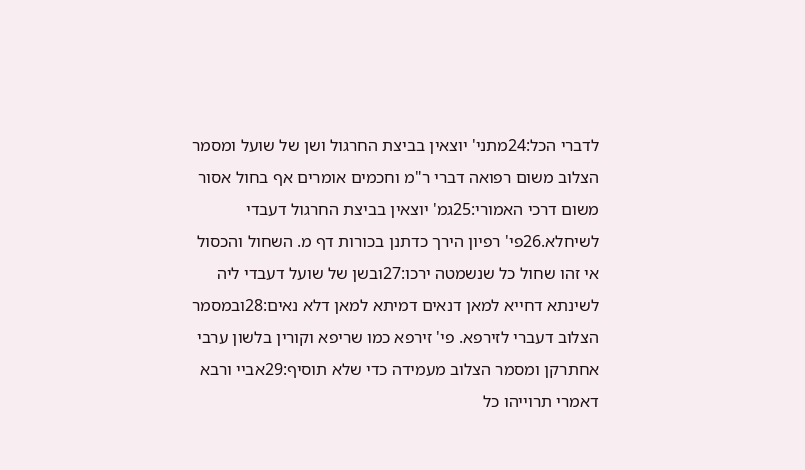לדברי הכל:24מתני' יוצאין בביצת החרגול ושן של שועל ומסמר הצלוב משום רפואה דברי ר"מ וחכמים אומרים אף בחול אסור משום דרכי האמורי:25גמ' יוצאין בביצת החרגול דעבדי לשיחלא.26פי' רפיון הירך כדתנן בכורות דף מ. השחול והכסול אי זהו שחול כל שנשמטה ירכו:27ובשן של שועל דעבדי ליה לשינתא דחייא למאן דנאים דמיתא למאן דלא נאים:28ובמסמר הצלוב דעברי לזירפא. פי' זירפא כמו שריפא וקורין בלשון ערבי אחתרקן ומסמר הצלוב מעמידה כדי שלא תוסיף:29אביי ורבא דאמרי תרוייהו כל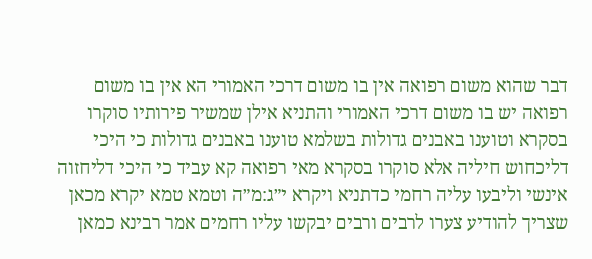דבר שהוא משום רפואה אין בו משום דרכי האמורי הא אין בו משום רפואה יש בו משום דרכי האמורי והתניא אילן שמשיר פירותיו סוקרו בסקרא וטוענו באבנים גדולות בשלמא טוענו באבנים גדולות כי היכי דליכחוש חיליה אלא סוקרו בסקרא מאי רפואה קא עביד כי היכי דליחזוה אינשי וליבעו עליה רחמי כדתניא ויקרא י״ג:מ״ה וטמא טמא יקרא מכאן שצריך להודיע צערו לרבים ורבים יבקשו עליו רחמים אמר רבינא כמאן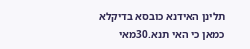תלינן האידנא כובסא בדיקלא כמאן כי האי תנא.30מאי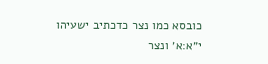כובסא כמו נצר כדכתיב ישעיהו י״א:א׳ ונצר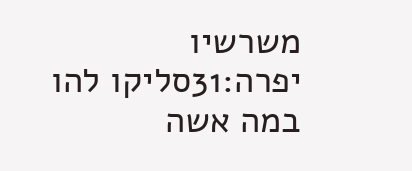משרשיו יפרה:31סליקו להו במה אשה